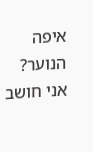איפה הנוער?
אני חושב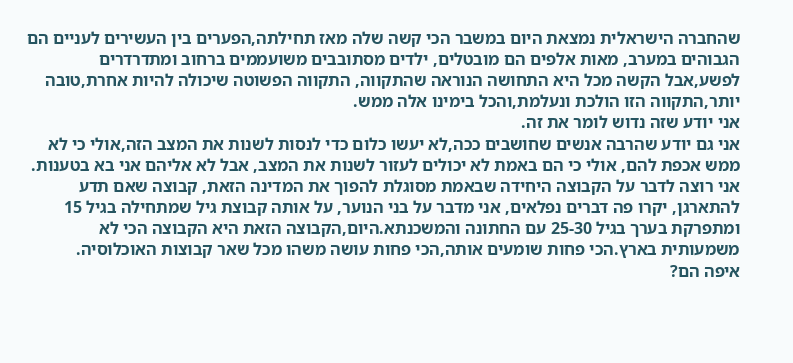שהחברה הישראלית נמצאת היום במשבר הכי קשה שלה מאז תחילתה,הפערים בין העשירים לעניים הם הגבוהים במערב, מאות אלפים הם מובטלים, ילדים מסתובבים משועממים ברחוב ומתדרדרים לפשע,אבל הקשה מכל היא התחושה הנוראה שהתקווה, התקווה הפשוטה שיכולה להיות אחרת,טובה יותר,התקווה הזו הולכת ונעלמת,והכל בימינו אלה ממש.
אני יודע שזה נדוש לומר את זה.
אני גם יודע שהרבה אנשים שחושבים ככה,לא יעשו כלום כדי לנסות לשנות את המצב הזה,אולי כי לא ממש אכפת להם, אולי כי הם באמת לא יכולים לעזור לשנות את המצב, אבל לא אליהם אני בא בטענות.
אני רוצה לדבר על הקבוצה היחידה שבאמת מסוגלת להפוך את המדינה הזאת, קבוצה שאם תדע להתארגן, יקרו פה דברים נפלאים, אני מדבר על בני הנוער, על אותה קבוצת גיל שמתחילה בגיל 15 ומתפרקת בערך בגיל 25-30 עם החתונה והמשכנתא.היום,הקבוצה הזאת היא הקבוצה הכי לא משמעותית בארץ.הכי פחות שומעים אותה,הכי פחות עושה משהו מכל שאר קבוצות האוכלוסיה.
איפה הם?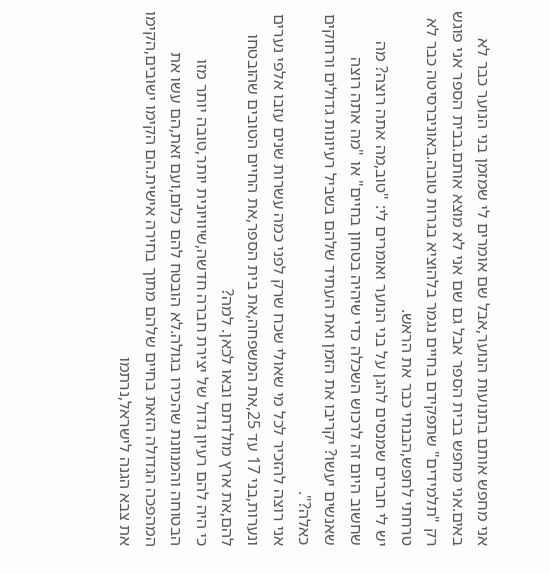אני מחפש אותם בתנועות הנוער,אבל שם אומרים לי שמזמן בני הנוער כבר לא באים.אני מחפש בבית הספר אבל גם שם אני לא מוצא אותם.בבית הספר אני פוגש רק "תלמידים" שתפקידם בחיים נגמר בלהוציא בגרות טובה.באוניברסיטה כבר לא טרחתי לחפש,הבנתי כבר את הראש.
יש לי חברים שמנסים להגן על בני הנוער ואומרים לי: "טוב,מה אתה רוצה? מה שחשוב היום זה לרכוש השכלה כדי שיהיה בטחון בחיים" או "מה אתה רוצה שאנשים יעשו? יקריבו את הזמן ואת העתיד שלהם בשביל רעיונות גדולים ורחוקים כאלה?".
אני רוצה להזכיר לכל מי שאולי שכח שרק לפני כמה עשרות שנים עזבו אלפי נערים ונערות,בני 17 עד 25,את המשפחה,את בית הספר,את החיים הטובים שהובטחו להם,את ארץ מולדתם ובאו לכאן. למה?
כי היה להם רעיון גדול של יצירת חברה חדשה,שיוויונית יותר,טובה יותר מזו הבטוחה והמנוונת שהכירו בגולה.לא הובטח להם כלום,ועם זאת,הם עשו את המהפכה הגדולה הזאת בחיים שלהם מתוך בחירה אישית.הם הקימו ישובים,הקימו את צבא הגנה לישראל,נרתמו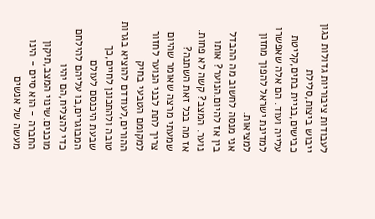לעבודות ציבוריות גדולות כגון ייבוש ביצות,סלילת כבישים,בניית בתים,קליטת עלייה ועוד. הם אלה שאפשרו למדינת ישראל להפוך מחזון למציאות.
אני מנסה לחשוב מה ההבדל בין אז להיום.הנוער? אותו נוער. המצב? קשה לא פחות. אז מה בכל זאת השתנה?
שמעתי מרצה שאומר שהיום צריך לתת לבני הנוער לחזור למקומם הטבעי בחיק ההורים,לעודדם להוציא בגרות טובה ולהתכונן לחיים,כך שבעת היכנסם לעולם המבוגרים,בו עליהם להילחם כדי להצליח,הם יהיו מוכנים.שינוי המצב,תיקון החברה - הוא סיים - הינו מעשה של אנשים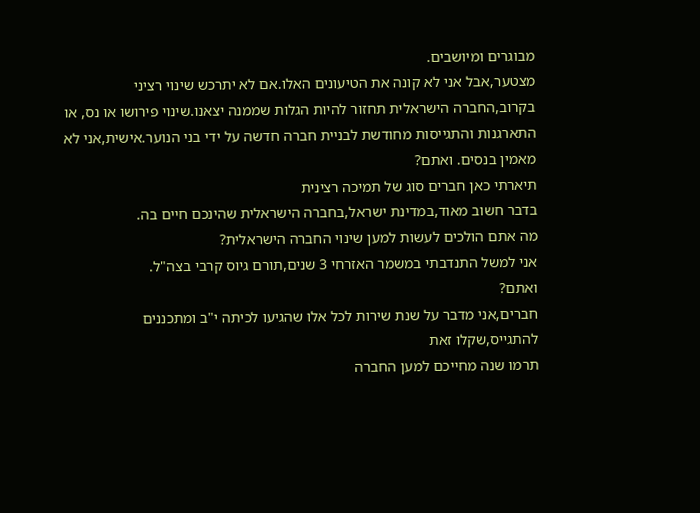מבוגרים ומיושבים.
מצטער,אבל אני לא קונה את הטיעונים האלו.אם לא יתרכש שינוי רציני בקרוב,החברה הישראלית תחזור להיות הגלות שממנה יצאנו.שינוי פירושו או נס, או התארגנות והתגייסות מחודשת לבניית חברה חדשה על ידי בני הנוער.אישית,אני לא מאמין בנסים. ואתם?
תיארתי כאן חברים סוג של תמיכה רצינית
בדבר חשוב מאוד,במדינת ישראל,בחברה הישראלית שהינכם חיים בה.
מה אתם הולכים לעשות למען שינוי החברה הישראלית?
אני למשל התנדבתי במשמר האזרחי 3 שנים,תורם גיוס קרבי בצה"ל.
ואתם?
חברים,אני מדבר על שנת שירות לכל אלו שהגיעו לכיתה י"ב ומתכננים להתגייס,שקלו זאת
תרמו שנה מחייכם למען החברה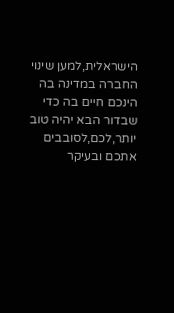הישראלית,למען שינוי החברה במדינה בה הינכם חיים בה כדי שבדור הבא יהיה טוב יותר,לכם,לסובבים אתכם ובעיקר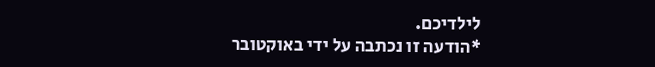לילדיכם.
*הודעה זו נכתבה על ידי באוקטובר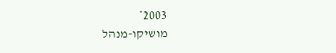2003*
מושיקו-מנהל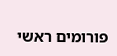פורומים ראשי